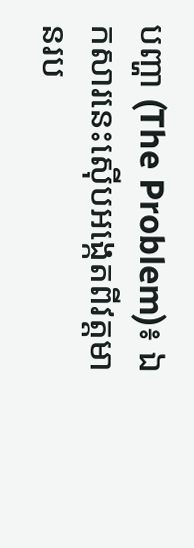បញ្ហា (The Problem)៖ ឯកសារនេះស៊ើបអង្កេតពីវត្តមានរប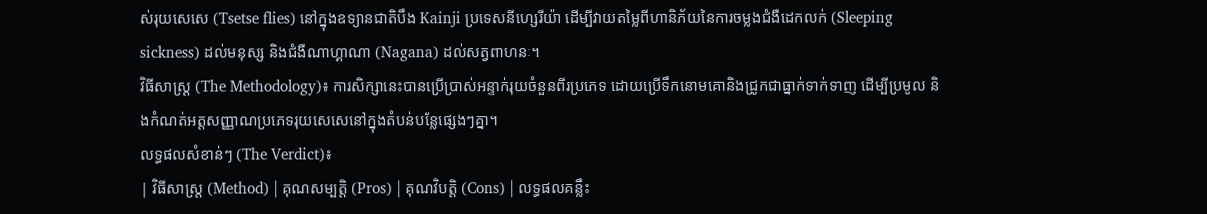ស់រុយសេសេ (Tsetse flies) នៅក្នុងឧទ្យានជាតិបឹង Kainji ប្រទេសនីហ្សេរីយ៉ា ដើម្បីវាយតម្លៃពីហានិភ័យនៃការចម្លងជំងឺដេកលក់ (Sleeping sickness) ដល់មនុស្ស និងជំងឺណាហ្គាណា (Nagana) ដល់សត្វពាហនៈ។
វិធីសាស្ត្រ (The Methodology)៖ ការសិក្សានេះបានប្រើប្រាស់អន្ទាក់រុយចំនួនពីរប្រភេទ ដោយប្រើទឹកនោមគោនិងជ្រូកជាធ្នាក់ទាក់ទាញ ដើម្បីប្រមូល និងកំណត់អត្តសញ្ញាណប្រភេទរុយសេសេនៅក្នុងតំបន់បន្លែផ្សេងៗគ្នា។
លទ្ធផលសំខាន់ៗ (The Verdict)៖
| វិធីសាស្ត្រ (Method) | គុណសម្បត្តិ (Pros) | គុណវិបត្តិ (Cons) | លទ្ធផលគន្លឹះ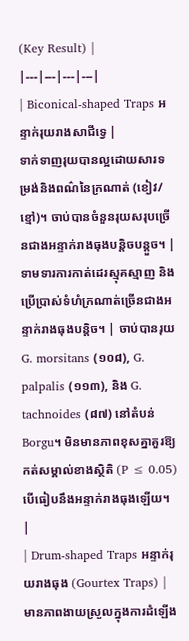(Key Result) |
|---|---|---|---|
| Biconical-shaped Traps អន្ទាក់រុយរាងសាជីទ្វេ |
ទាក់ទាញរុយបានល្អដោយសារទម្រង់និងពណ៌នៃក្រណាត់ (ខៀវ/ខ្មៅ)។ ចាប់បានចំនួនរុយសរុបច្រើនជាងអន្ទាក់រាងធុងបន្តិចបន្តួច។ | ទាមទារការកាត់ដេរស្មុគស្មាញ និងប្រើប្រាស់ទំហំក្រណាត់ច្រើនជាងអន្ទាក់រាងធុងបន្តិច។ | ចាប់បានរុយ G. morsitans (១០៨), G. palpalis (១១៣), និង G. tachnoides (៨៧) នៅតំបន់ Borgu។ មិនមានភាពខុសគ្នាគួរឱ្យកត់សម្គាល់ខាងស្ថិតិ (P ≤ 0.05) បើធៀបនឹងអន្ទាក់រាងធុងឡើយ។ |
| Drum-shaped Traps អន្ទាក់រុយរាងធុង (Gourtex Traps) |
មានភាពងាយស្រួលក្នុងការដំឡើង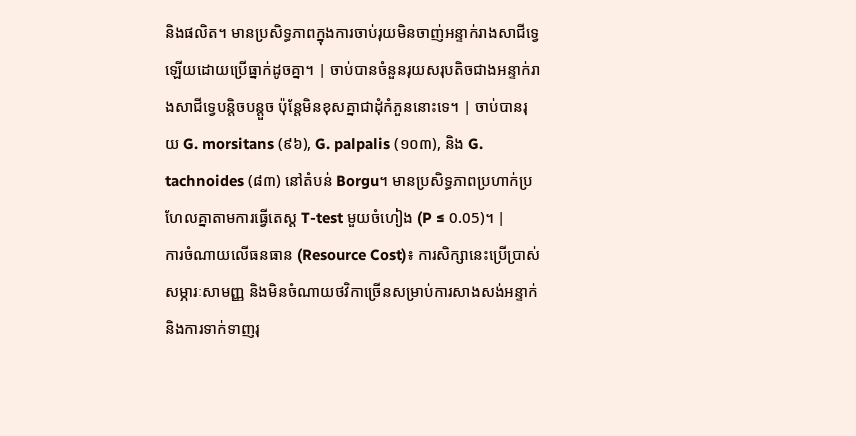និងផលិត។ មានប្រសិទ្ធភាពក្នុងការចាប់រុយមិនចាញ់អន្ទាក់រាងសាជីទ្វេឡើយដោយប្រើធ្នាក់ដូចគ្នា។ | ចាប់បានចំនួនរុយសរុបតិចជាងអន្ទាក់រាងសាជីទ្វេបន្តិចបន្តួច ប៉ុន្តែមិនខុសគ្នាជាដុំកំភួននោះទេ។ | ចាប់បានរុយ G. morsitans (៩៦), G. palpalis (១០៣), និង G. tachnoides (៨៣) នៅតំបន់ Borgu។ មានប្រសិទ្ធភាពប្រហាក់ប្រហែលគ្នាតាមការធ្វើតេស្ត T-test មួយចំហៀង (P ≤ 0.05)។ |
ការចំណាយលើធនធាន (Resource Cost)៖ ការសិក្សានេះប្រើប្រាស់សម្ភារៈសាមញ្ញ និងមិនចំណាយថវិកាច្រើនសម្រាប់ការសាងសង់អន្ទាក់ និងការទាក់ទាញរុ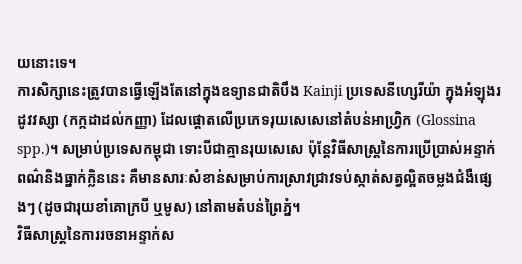យនោះទេ។
ការសិក្សានេះត្រូវបានធ្វើឡើងតែនៅក្នុងឧទ្យានជាតិបឹង Kainji ប្រទេសនីហ្សេរីយ៉ា ក្នុងអំឡុងរដូវវស្សា (កក្កដាដល់កញ្ញា) ដែលផ្ដោតលើប្រភេទរុយសេសេនៅតំបន់អាហ្វ្រិក (Glossina spp.)។ សម្រាប់ប្រទេសកម្ពុជា ទោះបីជាគ្មានរុយសេសេ ប៉ុន្តែវិធីសាស្ត្រនៃការប្រើប្រាស់អន្ទាក់ពណ៌និងធ្នាក់ក្លិននេះ គឺមានសារៈសំខាន់សម្រាប់ការស្រាវជ្រាវទប់ស្កាត់សត្វល្អិតចម្លងជំងឺផ្សេងៗ (ដូចជារុយខាំគោក្របី ឬមូស) នៅតាមតំបន់ព្រៃភ្នំ។
វិធីសាស្ត្រនៃការរចនាអន្ទាក់ស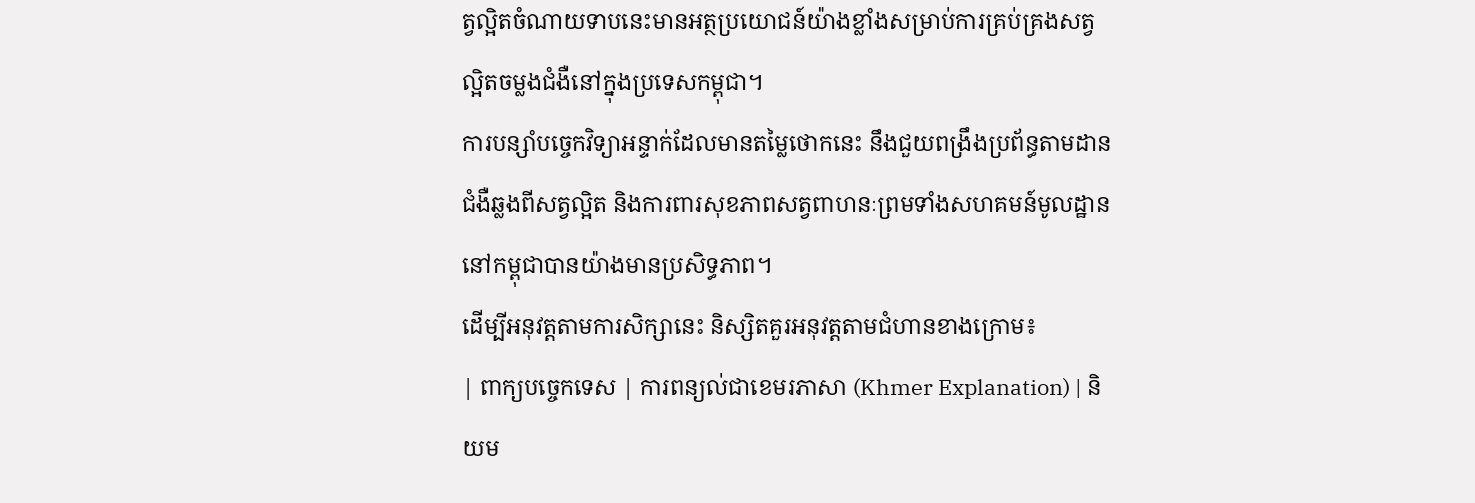ត្វល្អិតចំណាយទាបនេះមានអត្ថប្រយោជន៍យ៉ាងខ្លាំងសម្រាប់ការគ្រប់គ្រងសត្វល្អិតចម្លងជំងឺនៅក្នុងប្រទេសកម្ពុជា។
ការបន្សាំបច្ចេកវិទ្យាអន្ទាក់ដែលមានតម្លៃថោកនេះ នឹងជួយពង្រឹងប្រព័ន្ធតាមដានជំងឺឆ្លងពីសត្វល្អិត និងការពារសុខភាពសត្វពាហនៈព្រមទាំងសហគមន៍មូលដ្ឋាននៅកម្ពុជាបានយ៉ាងមានប្រសិទ្ធភាព។
ដើម្បីអនុវត្តតាមការសិក្សានេះ និស្សិតគួរអនុវត្តតាមជំហានខាងក្រោម៖
| ពាក្យបច្ចេកទេស | ការពន្យល់ជាខេមរភាសា (Khmer Explanation) | និយម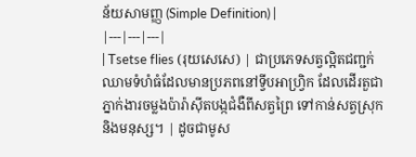ន័យសាមញ្ញ (Simple Definition) |
|---|---|---|
| Tsetse flies (រុយសេសេ) | ជាប្រភេទសត្វល្អិតជញ្ជក់ឈាមទំហំធំដែលមានប្រភពនៅទ្វីបអាហ្វ្រិក ដែលដើរតួជាភ្នាក់ងារចម្លងប៉ារ៉ាស៊ីតបង្កជំងឺពីសត្វព្រៃ ទៅកាន់សត្វស្រុក និងមនុស្ស។ | ដូចជាមូស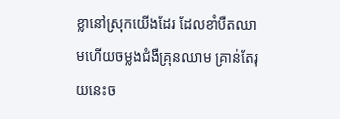ខ្លានៅស្រុកយើងដែរ ដែលខាំបឺតឈាមហើយចម្លងជំងឺគ្រុនឈាម គ្រាន់តែរុយនេះច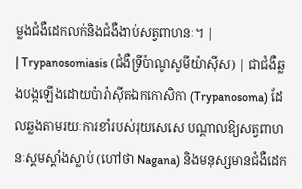ម្លងជំងឺដេកលក់និងជំងឺងាប់សត្វពាហនៈ។ |
| Trypanosomiasis (ជំងឺទ្រីប៉ាណូសូមីយ៉ាស៊ីស) | ជាជំងឺឆ្លងបង្កឡើងដោយប៉ារ៉ាស៊ីតឯកកោសិកា (Trypanosoma) ដែលឆ្លងតាមរយៈការខាំរបស់រុយសេសេ បណ្ដាលឱ្យសត្វពាហនៈស្គមស្គាំងស្លាប់ (ហៅថា Nagana) និងមនុស្សមានជំងឺដេក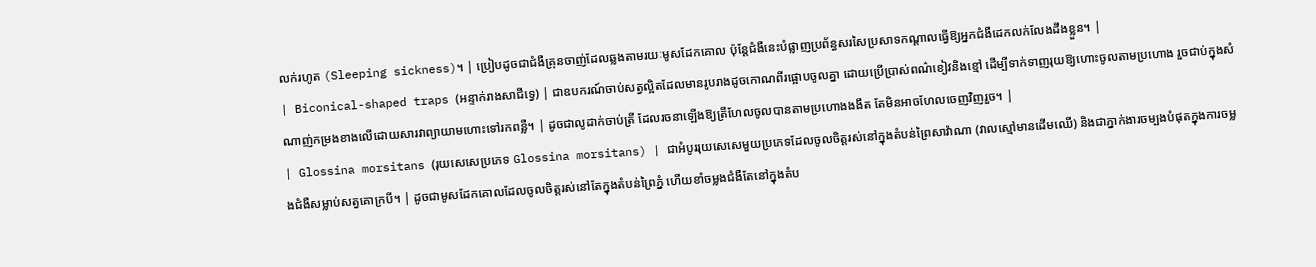លក់រហូត (Sleeping sickness)។ | ប្រៀបដូចជាជំងឺគ្រុនចាញ់ដែលឆ្លងតាមរយៈមូសដែកគោល ប៉ុន្តែជំងឺនេះបំផ្លាញប្រព័ន្ធសរសៃប្រសាទកណ្តាលធ្វើឱ្យអ្នកជំងឺដេកលក់លែងដឹងខ្លួន។ |
| Biconical-shaped traps (អន្ទាក់រាងសាជីទ្វេ) | ជាឧបករណ៍ចាប់សត្វល្អិតដែលមានរូបរាងដូចកោណពីរផ្អោបចូលគ្នា ដោយប្រើប្រាស់ពណ៌ខៀវនិងខ្មៅ ដើម្បីទាក់ទាញរុយឱ្យហោះចូលតាមប្រហោង រួចជាប់ក្នុងសំណាញ់កម្រងខាងលើដោយសារវាព្យាយាមហោះទៅរកពន្លឺ។ | ដូចជាលូដាក់ចាប់ត្រី ដែលរចនាឡើងឱ្យត្រីហែលចូលបានតាមប្រហោងងងឹត តែមិនអាចហែលចេញវិញរួច។ |
| Glossina morsitans (រុយសេសេប្រភេទ Glossina morsitans) | ជាអំបូររុយសេសេមួយប្រភេទដែលចូលចិត្តរស់នៅក្នុងតំបន់ព្រៃសាវ៉ាណា (វាលស្មៅមានដើមឈើ) និងជាភ្នាក់ងារចម្បងបំផុតក្នុងការចម្លងជំងឺសម្លាប់សត្វគោក្របី។ | ដូចជាមូសដែកគោលដែលចូលចិត្តរស់នៅតែក្នុងតំបន់ព្រៃភ្នំ ហើយខាំចម្លងជំងឺតែនៅក្នុងតំប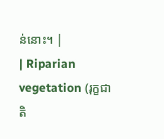ន់នោះ។ |
| Riparian vegetation (រុក្ខជាតិ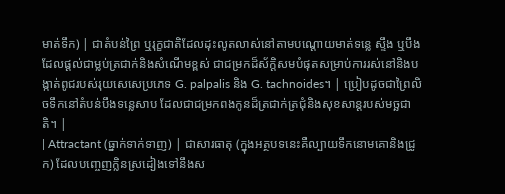មាត់ទឹក) | ជាតំបន់ព្រៃ ឬរុក្ខជាតិដែលដុះលូតលាស់នៅតាមបណ្តោយមាត់ទន្លេ ស្ទឹង ឬបឹង ដែលផ្តល់ជាម្លប់ត្រជាក់និងសំណើមខ្ពស់ ជាជម្រកដ៏ស័ក្តិសមបំផុតសម្រាប់ការរស់នៅនិងបង្កាត់ពូជរបស់រុយសេសេប្រភេទ G. palpalis និង G. tachnoides។ | ប្រៀបដូចជាព្រៃលិចទឹកនៅតំបន់បឹងទន្លេសាប ដែលជាជម្រកពងកូនដ៏ត្រជាក់ត្រជុំនិងសុខសាន្តរបស់មច្ឆជាតិ។ |
| Attractant (ធ្នាក់ទាក់ទាញ) | ជាសារធាតុ (ក្នុងអត្ថបទនេះគឺល្បាយទឹកនោមគោនិងជ្រូក) ដែលបញ្ចេញក្លិនស្រដៀងទៅនឹងស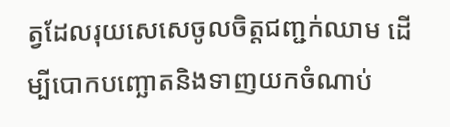ត្វដែលរុយសេសេចូលចិត្តជញ្ជក់ឈាម ដើម្បីបោកបញ្ឆោតនិងទាញយកចំណាប់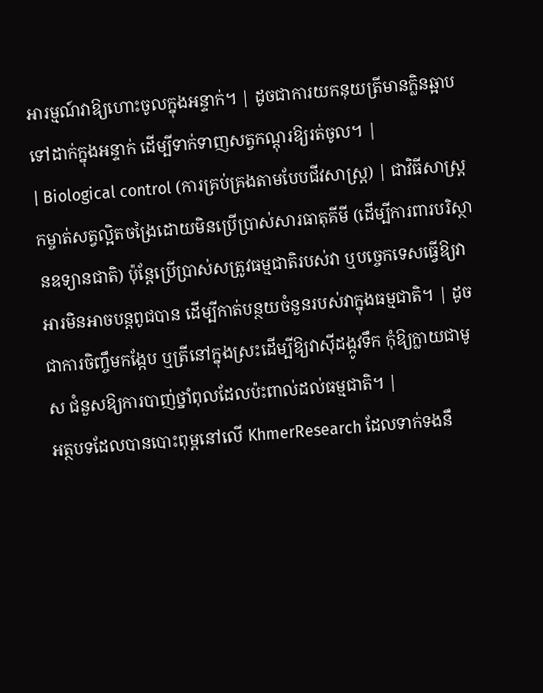អារម្មណ៍វាឱ្យហោះចូលក្នុងអន្ទាក់។ | ដូចជាការយកនុយត្រីមានក្លិនឆ្អាបទៅដាក់ក្នុងអន្ទាក់ ដើម្បីទាក់ទាញសត្វកណ្តុរឱ្យរត់ចូល។ |
| Biological control (ការគ្រប់គ្រងតាមបែបជីវសាស្ត្រ) | ជាវិធីសាស្ត្រកម្ចាត់សត្វល្អិតចង្រៃដោយមិនប្រើប្រាស់សារធាតុគីមី (ដើម្បីការពារបរិស្ថានឧទ្យានជាតិ) ប៉ុន្តែប្រើប្រាស់សត្រូវធម្មជាតិរបស់វា ឬបច្ចេកទេសធ្វើឱ្យវាអារមិនអាចបន្តពូជបាន ដើម្បីកាត់បន្ថយចំនួនរបស់វាក្នុងធម្មជាតិ។ | ដូចជាការចិញ្ចឹមកង្កែប ឬត្រីនៅក្នុងស្រះដើម្បីឱ្យវាស៊ីដង្កូវទឹក កុំឱ្យក្លាយជាមូស ជំនួសឱ្យការបាញ់ថ្នាំពុលដែលប៉ះពាល់ដល់ធម្មជាតិ។ |
អត្ថបទដែលបានបោះពុម្ពនៅលើ KhmerResearch ដែលទាក់ទងនឹ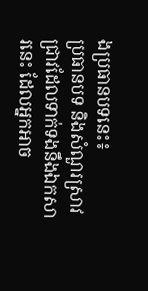ងប្រធានបទនេះ៖
ប្រធានបទ និងសំណួរស្រាវជ្រាវដែលទាក់ទងនឹងឯកសារនេះ ដែលអ្នកអាច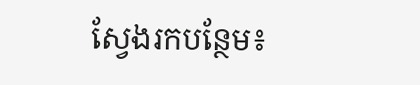ស្វែងរកបន្ថែម៖